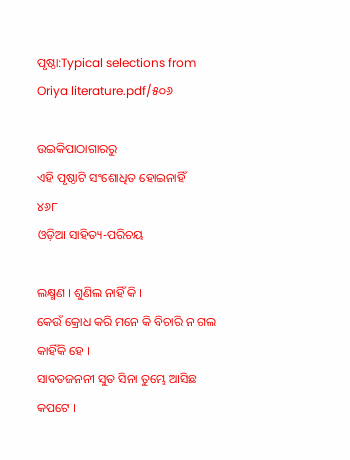ପୃଷ୍ଠା:Typical selections from Oriya literature.pdf/୫୦୬

ଉଇକିପାଠାଗାର‌ରୁ
ଏହି ପୃଷ୍ଠାଟି ସଂଶୋଧିତ ହୋଇନାହିଁ
୪୬୮
ଓଡ଼ିଆ ସାହିତ୍ୟ-ପରିଚୟ

ଲକ୍ଷ୍ମଣ । ଶୁଣିଲ ନାହିଁ କି ।
କେଉଁ କ୍ରୋଧ କରି ମନେ କି ବିଚାରି ନ ଗଲ କାହିଁକି ହେ ।
ସାବତଜନ‌ନୀ ସୁତ ସିନା ତୁମ୍ଭେ ଆସିଛ କପଟେ ।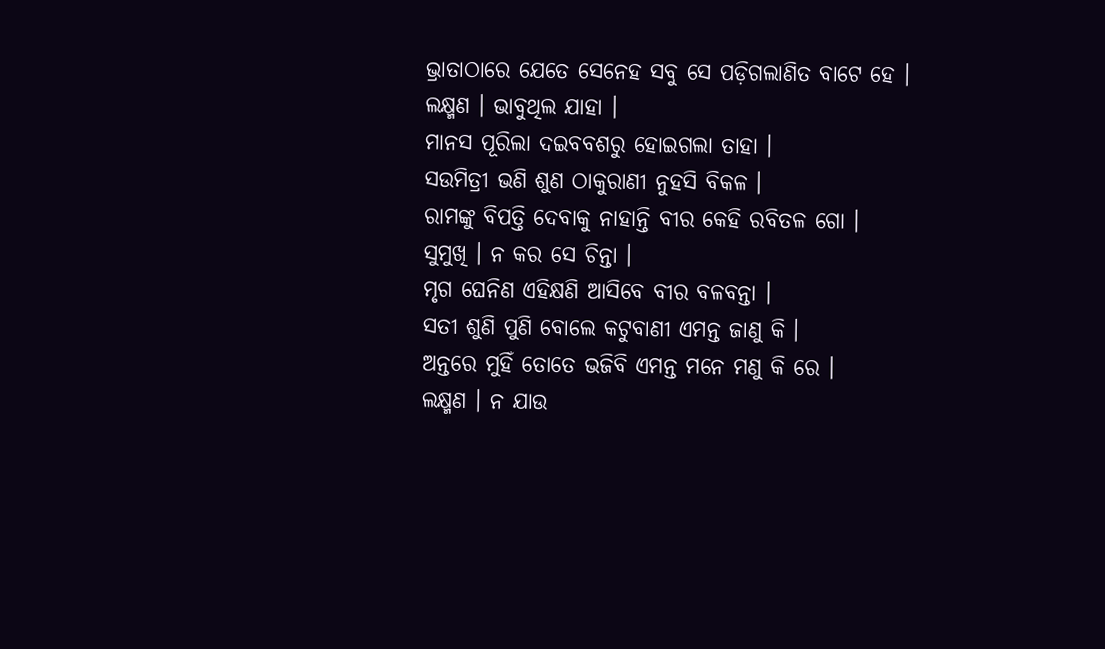ଭ୍ରାତାଠାରେ ଯେତେ ସେନେହ ସବୁ ସେ ପଡ଼ିଗଲାଣିତ ବାଟେ ହେ ।
ଲକ୍ଷ୍ମଣ । ଭାବୁଥିଲ ଯାହା ।
ମାନସ ପୂରିଲା ଦଇବବଶରୁ ହୋଇଗଲା ତାହା ।
ସଉମିତ୍ରୀ ଭଣି ଶୁଣ ଠାକୁରାଣୀ ନୁହସି ବିକଳ ।
ରାମଙ୍କୁ ବିପତ୍ତି ଦେବାକୁ ନାହାନ୍ତି ବୀର କେହି ରବିତଳ ଗୋ ।
ସୁମୁଖି । ନ କର ସେ ଚିନ୍ତା ।
ମୃଗ ଘେନିଣ ଏହିକ୍ଷଣି ଆସିବେ ବୀର ବଳବନ୍ତା ।
ସ‌ତୀ ଶୁଣି ପୁଣି ବୋଲେ କଟୁବାଣୀ ଏମନ୍ତ ଜାଣୁ କି ।
ଅନ୍ତରେ ମୁହିଁ ତୋତେ ଭଜିବି ଏମନ୍ତ ମନେ ମଣୁ କି ରେ ।
ଲକ୍ଷ୍ମଣ । ନ ଯାଉ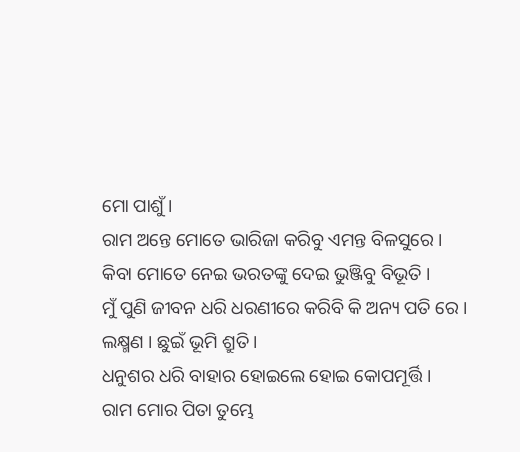ମୋ ପାଶୁଁ ।
ରାମ ଅନ୍ତେ ମୋତେ ଭାରିଜା କରିବୁ ଏମନ୍ତ ବିଳସୁରେ ।
କିବା ମୋତେ ନେଇ ଭରତଙ୍କୁ ଦେଇ ଭୁଞ୍ଜିବୁ ବିଭୂତି ।
ମୁଁ ପୁଣି ଜୀବନ ଧରି ଧରଣୀରେ କରିବି କି ଅନ୍ୟ ପ‌ତି ରେ ।
ଲକ୍ଷ୍ମଣ । ଛୁଇଁ ଭୂମି ଶ୍ରୁତି ।
ଧନୁଶର ଧରି ବାହାର ହୋଇଲେ ହୋଇ କୋପମୂର୍ତ୍ତି ।
ରାମ ମୋର ପିତା ତୁମ୍ଭେ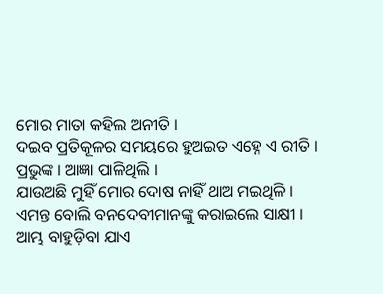ମୋର ମାତା କ‌ହିଲ ଅନୀତି ।
ଦଇବ ପ୍ରତିକୂଳର ସମୟରେ ହୁଅଇତ ଏହ୍ନେ ଏ ରୀତି ।
ପ୍ରଭୁଙ୍କ । ଆ‌‌ଜ୍ଞା ପାଳିଥିଲି ।
ଯାଉଅଛି ମୁହିଁ ମୋର ଦୋଷ ନାହିଁ ଥାଅ ମଇଥିଳି ।
ଏମନ୍ତ ବୋଲି ବନ‌ଦେବୀମାନଙ୍କୁ କରାଇଲେ ସାକ୍ଷୀ ।
ଆମ୍ଭ ବାହୁଡ଼ିବା ଯାଏ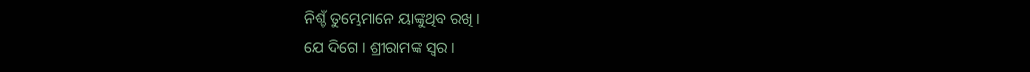ନିଶ୍ଚଁ ତୁମ୍ଭେମାନେ ୟାଙ୍କୁଥିବ ରଖି ।
ଯେ ଦିଗେ । ଶ୍ରୀରାମଙ୍କ ସ୍ୱର ।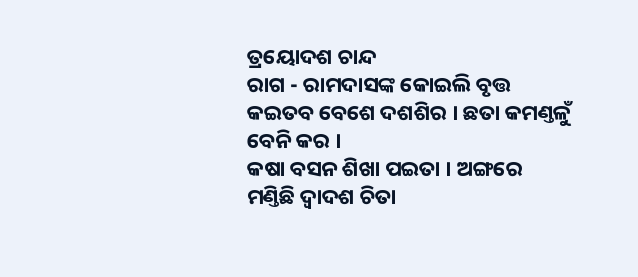ତ୍ରୟୋଦଶ ଚାନ୍ଦ
ରାଗ - ରାମଦାସଙ୍କ କୋଇଲି ବୃତ୍ତ
କଇତବ ବେଶେ ଦଶଶିର । ଛତା କମଣ୍ତଳୁଁ ବେନି କର ।
କଷା ବସନ ଶିଖା ପଇତା । ଅଙ୍ଗରେ ମଣ୍ତିଛି ଦ୍ୱାଦଶ ଚିତା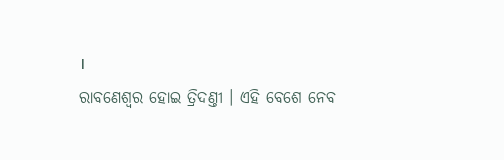।
ରାବଣେଶ୍ୱର ହୋଇ ତ୍ରିଦଣ୍ତୀ । ଏହି ବେଶେ ନେବ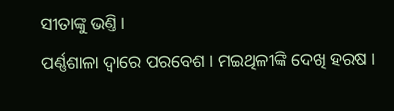ସୀତାଙ୍କୁ ଭଣ୍ତି ।
ପର୍ଣ୍ଣଶାଳା ଦ୍ୱାରେ ପରବେଶ । ମଇଥିଳୀଙ୍କି ଦେଖି ହରଷ ।